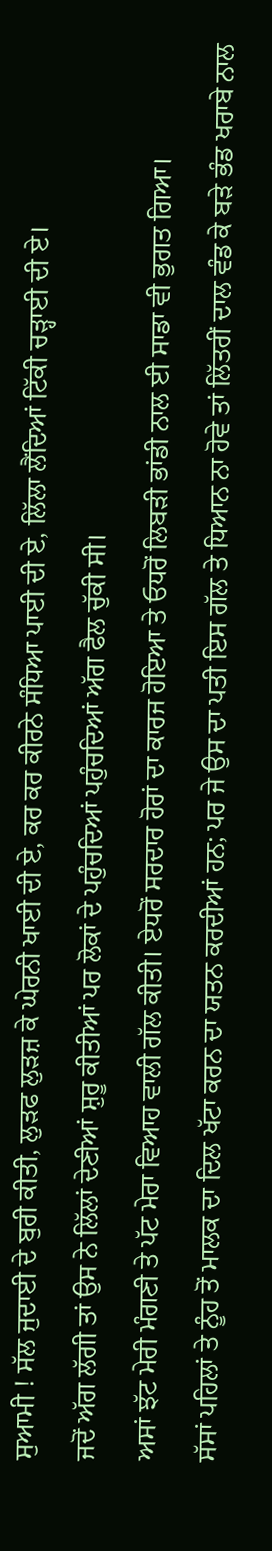ਸੁਆਮੀ ! ਸੱਲ ਜੁਦਾਈ ਦੇ ਬੁਰੀ ਕੀਤੀ, ਲੁੜਫ ਲੁੜਜ਼ ਕੇ ਘੇਰਨੀ ਖਾਈ ਦੀ ਏ, ਕਰ ਕਰ ਕੀਰਨੇ ਸੰਧਿਆ ਪਾਈ ਦੀ ਏ, ਲਿੱਲਾ ਲੈਂਦਿਆਂ ਟਿੱਕੀ ਚੜ੍ਹਾਈ ਦੀ ਏ।
ਜਦੋਂ ਅੱਗ ਲੱਗੀ ਤਾਂ ਉਸ ਨੇ ਲਿੱਲਾਂ ਦੇਣੀਆਂ ਸ਼ੁਰੂ ਕੀਤੀਆਂ ਪਰ ਲੋਕਾਂ ਦੇ ਪਹੁੰਚਦਿਆਂ ਪਹੁੰਚਦਿਆਂ ਅੱਗ ਫੈਲ ਚੁੱਕੀ ਸੀ।
ਅਸਾਂ ਝੱਟ ਮੇਰੀ ਮੰਗਣੀ ਤੇ ਪੱਟ ਮੇਰਾ ਵਿਆਹ ਵਾਲੀ ਗੱਲ ਕੀਤੀ। ਏਧਰੋਂ ਸਰਦਾਰ ਹੋਰਾਂ ਦਾ ਕਾਰਜ ਹੋਇਆ ਤੇ ਓਧਰੋਂ ਲਿਬੜੀ ਭਾਂਡੀ ਨਾਲ ਈ ਸਾਡਾ ਵੀ ਭੁਗਤ ਗਿਆ।
ਸੱਸਾਂ ਪਹਿਲਾਂ ਤੇ ਨੂੰਹ ਤੋਂ ਮਾਲਕ ਦਾ ਦਿਲ ਖੱਟਾ ਕਰਨ ਦਾ ਯਤਨ ਕਰਦੀਆਂ ਹਨ; ਪਰ ਜੇ ਉਸ ਦਾ ਪਤੀ ਇਸ ਗੱਲ ਤੇ ਧਿਆਨ ਨਾ ਹੋਵੇ ਤਾਂ ਲਿੱਤਰੀਂ ਦਾਲ ਵੰਡ ਕੇ ਬੜੇ ਭੰਡ ਖਰਾਬੇ ਨਾਲ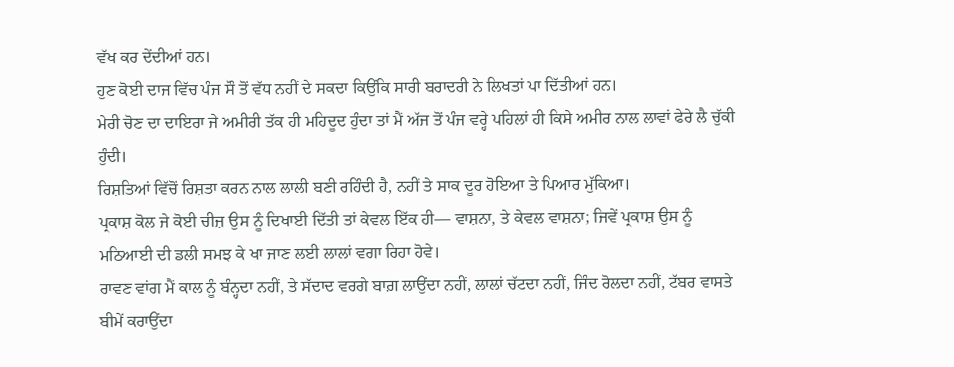ਵੱਖ ਕਰ ਦੇਂਦੀਆਂ ਹਨ।
ਹੁਣ ਕੋਈ ਦਾਜ ਵਿੱਚ ਪੰਜ ਸੌ ਤੋਂ ਵੱਧ ਨਹੀਂ ਦੇ ਸਕਦਾ ਕਿਉਂਕਿ ਸਾਰੀ ਬਰਾਦਰੀ ਨੇ ਲਿਖਤਾਂ ਪਾ ਦਿੱਤੀਆਂ ਹਨ।
ਮੇਰੀ ਚੋਣ ਦਾ ਦਾਇਰਾ ਜੇ ਅਮੀਰੀ ਤੱਕ ਹੀ ਮਹਿਦੂਦ ਹੁੰਦਾ ਤਾਂ ਮੈਂ ਅੱਜ ਤੋਂ ਪੰਜ ਵਰ੍ਹੇ ਪਹਿਲਾਂ ਹੀ ਕਿਸੇ ਅਮੀਰ ਨਾਲ ਲਾਵਾਂ ਫੇਰੇ ਲੈ ਚੁੱਕੀ ਹੁੰਦੀ।
ਰਿਸ਼ਤਿਆਂ ਵਿੱਚੋਂ ਰਿਸ਼ਤਾ ਕਰਨ ਨਾਲ ਲਾਲੀ ਬਣੀ ਰਹਿੰਦੀ ਹੈ, ਨਹੀਂ ਤੇ ਸਾਕ ਦੂਰ ਹੋਇਆ ਤੇ ਪਿਆਰ ਮੁੱਕਿਆ।
ਪ੍ਰਕਾਸ਼ ਕੋਲ ਜੇ ਕੋਈ ਚੀਜ਼ ਉਸ ਨੂੰ ਦਿਖਾਈ ਦਿੱਤੀ ਤਾਂ ਕੇਵਲ ਇੱਕ ਹੀ— ਵਾਸ਼ਨਾ, ਤੇ ਕੇਵਲ ਵਾਸ਼ਨਾ; ਜਿਵੇਂ ਪ੍ਰਕਾਸ਼ ਉਸ ਨੂੰ ਮਠਿਆਈ ਦੀ ਡਲੀ ਸਮਝ ਕੇ ਖਾ ਜਾਣ ਲਈ ਲਾਲਾਂ ਵਗਾ ਰਿਹਾ ਹੋਵੇ।
ਰਾਵਣ ਵਾਂਗ ਮੈਂ ਕਾਲ ਨੂੰ ਬੰਨ੍ਹਦਾ ਨਹੀਂ, ਤੇ ਸੱਦਾਦ ਵਰਗੇ ਬਾਗ਼ ਲਾਉਂਦਾ ਨਹੀਂ, ਲਾਲਾਂ ਚੱਟਦਾ ਨਹੀਂ, ਜਿੰਦ ਰੋਲਦਾ ਨਹੀਂ, ਟੱਬਰ ਵਾਸਤੇ ਬੀਮੇਂ ਕਰਾਉਂਦਾ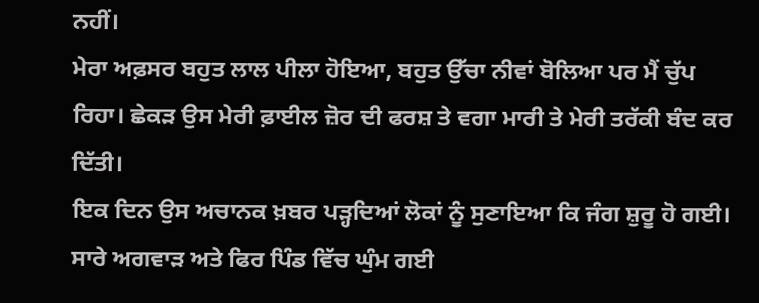ਨਹੀਂ।
ਮੇਰਾ ਅਫ਼ਸਰ ਬਹੁਤ ਲਾਲ ਪੀਲਾ ਹੋਇਆ, ਬਹੁਤ ਉੱਚਾ ਨੀਵਾਂ ਬੋਲਿਆ ਪਰ ਮੈਂ ਚੁੱਪ ਰਿਹਾ। ਛੇਕੜ ਉਸ ਮੇਰੀ ਫ਼ਾਈਲ ਜ਼ੋਰ ਦੀ ਫਰਸ਼ ਤੇ ਵਗਾ ਮਾਰੀ ਤੇ ਮੇਰੀ ਤਰੱਕੀ ਬੰਦ ਕਰ ਦਿੱਤੀ।
ਇਕ ਦਿਨ ਉਸ ਅਚਾਨਕ ਖ਼ਬਰ ਪੜ੍ਹਦਿਆਂ ਲੋਕਾਂ ਨੂੰ ਸੁਣਾਇਆ ਕਿ ਜੰਗ ਸ਼ੁਰੂ ਹੋ ਗਈ। ਸਾਰੇ ਅਗਵਾੜ ਅਤੇ ਫਿਰ ਪਿੰਡ ਵਿੱਚ ਘੁੰਮ ਗਈ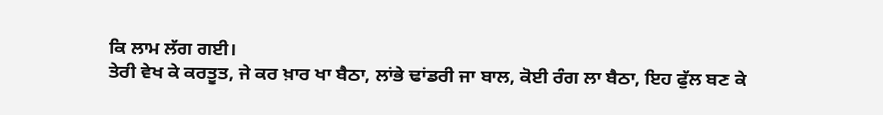ਕਿ ਲਾਮ ਲੱਗ ਗਈ।
ਤੇਰੀ ਵੇਖ ਕੇ ਕਰਤੂਤ, ਜੇ ਕਰ ਖ਼ਾਰ ਖਾ ਬੈਠਾ, ਲਾਂਭੇ ਢਾਂਡਰੀ ਜਾ ਬਾਲ, ਕੋਈ ਰੰਗ ਲਾ ਬੈਠਾ, ਇਹ ਫੁੱਲ ਬਣ ਕੇ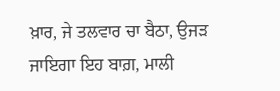ਖ਼ਾਰ, ਜੇ ਤਲਵਾਰ ਚਾ ਬੈਠਾ, ਉਜੜ ਜਾਇਗਾ ਇਹ ਬਾਗ਼, ਮਾਲੀ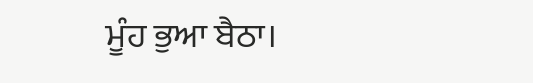ਮੂੰਹ ਭੁਆ ਬੈਠਾ।